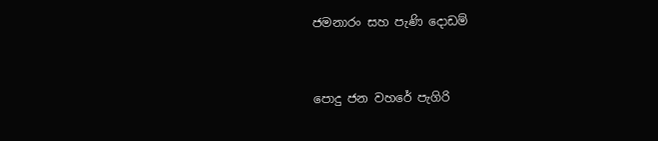ජමනාරං සහ පැණි දොඩම්


පොදු ජන වහරේ පැගිරි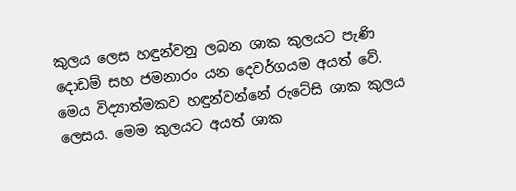කුලය ලෙස හඳුන්වනු ලබන ශාක කුලයට පැණි දොඩම් සහ ජමනාරං යන දෙවර්ගයම අයත් වේ. මෙය විද්‍යාත්මකව හඳුන්වන්නේ රුටේසි ශාක කුලය ලෙසය. මෙම කුලයට අයත් ශාක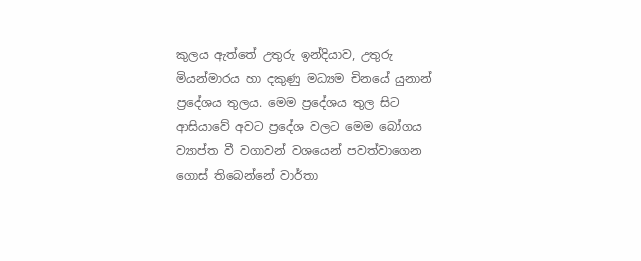කුලය ‍ඇත්තේ උතුරු ඉන්දියාව, උතුරු මියන්මාරය හා දකුණු මධ්‍යම චිනයේ යුනාන් ප්‍රදේශය තුලය. මෙම ප්‍රදේශය තුල සිට ආසියාවේ අවට ප්‍රදේශ වලට මෙම බෝගය ව්‍යාප්ත වී වගාවන් වශයෙන් පවත්වාගෙන ගොස් තිබෙන්නේ වාර්තා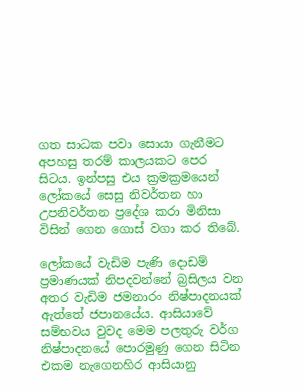ගත සාධක පවා සොයා ගැනීමට අපහසු තරම් කාලයකට පෙර සිටය. ඉන්පසු එය ක්‍රමක්‍රමයෙන් ලෝකයේ සෙසු නිවර්තන හා උපනිවර්තන ප්‍රදේශ කරා මිනිසා විසින් ගෙන ගොස් වගා කර තිබේ.

ලෝකයේ වැඩිම පැණි දොඩම් ප්‍රමාණයක් නිපදවන්නේ බ්‍රසිලය වන අතර වැඩිම ජමනාරං නිෂ්පාදනයක් ඇත්තේ ජපානයේය. ආසියාවේ සම්භවය වුවද මෙම පලතුරු වර්ග නිෂ්පාදනයේ පොරමුණු ගෙන සිටින එකම නැගෙනහිර ආසියානු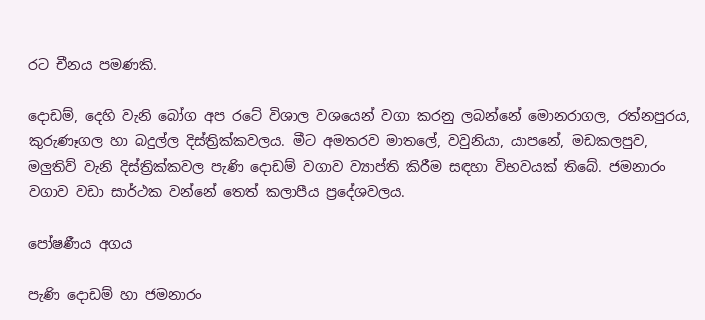රට චීනය පමණකි.

දොඩම්, දෙහි වැනි බෝග අප රටේ විශාල වශයෙන් වගා කරනු ලබන්නේ මොනරාගල, රත්නපුරය, කුරුණෑගල හා බදුල්ල දිස්ත්‍රික්කවලය. මීට අමතරව මාතලේ, වවුනියා, යාපනේ, මඩකලපුව, මලුතිව් වැනි දිස්ත්‍රික්කවල පැණි දොඩම් වගාව ව්‍යාප්ති කිරීම සඳහා විභවයක් තිබේ. ජමනාරං වගාව වඩා සාර්ථක වන්නේ තෙත් කලාපීය ප්‍රදේශවලය.

පෝෂණීය අගය

පැණි දොඩම් හා ජමනාරං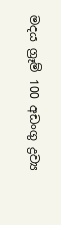මදය ග්‍රෑම් 100 අඩංගු ද්‍රව්‍ය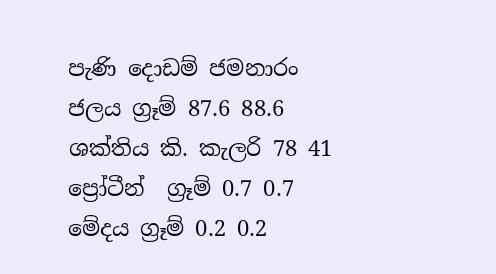පැණි දොඩම් ජමනාරං
ජලය ග්‍රෑම් 87.6 88.6
ශක්තිය කි. කැලරි 78 41
ප්‍රෝටීන්  ග්‍රෑම් 0.7 0.7
මේදය ග්‍රෑම් 0.2 0.2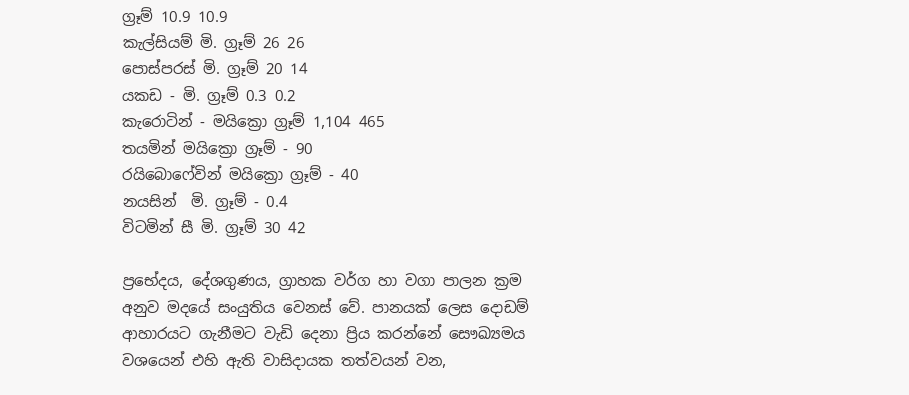ග්‍රෑම් 10.9 10.9
කැල්සියම් මි. ග්‍රෑම් 26 26
පොස්පරස් මි. ග්‍රෑම් 20 14
යකඩ - මි. ග්‍රෑම් 0.3 0.2
කැරොටින් - මයික්‍රො ග්‍රෑම් 1,104 465
තයමින් මයික්‍රො ග්‍රෑම් - 90
රයි‍බොෆේවින් මයික්‍රො ග්‍රෑම් - 40
නයසින්  මි. ග්‍රෑම් - 0.4
විටමින් සී මි. ග්‍රෑම් 30 42

ප්‍රභේදය, දේශගුණය, ග්‍රාහක වර්ග හා වගා පාලන ක්‍රම අනුව මදයේ සංයුතිය වෙනස් වේ. පානයක් ලෙස ‍දොඩම් ආහාරයට ගැනීමට වැඩි දෙනා ප්‍රිය කරන්නේ සෞඛ්‍යමය වශයෙන් එහි ඇති වාසිදායක තත්වයන් වන,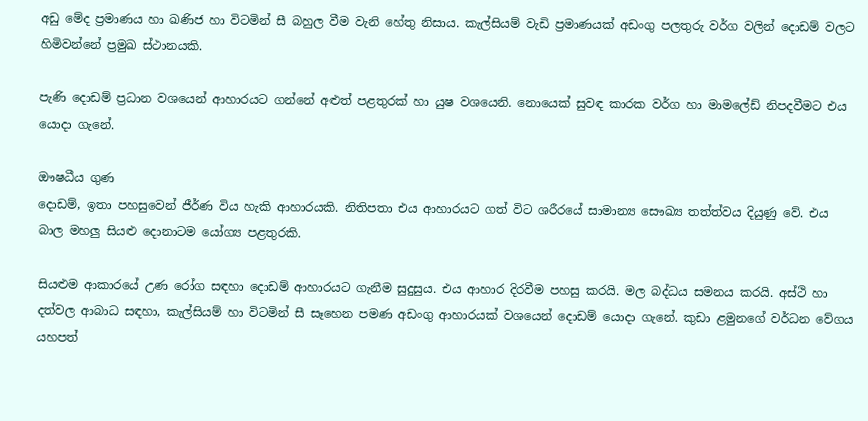අඩු මේද ප්‍රමාණය හා ඛණිජ හා විටමින් සී බහුල වීම වැනි හේතු නිසාය. කැල්සියම් වැඩි ප්‍රමාණයක් අඩංගු පලතුරු වර්ග වලින් දොඩම් වලට හිමිවන්නේ ප්‍රමුඛ ස්ථානයකි.

පැණි දොඩම් ප්‍රධාන වශයෙන් ආහාරයට ගන්නේ අළුත් පළතුරක් හා යුෂ වශයෙනි. නොයෙක් සුවඳ කාරක වර්ග හා මාමලේඩ් නිපදවීමට එය යොදා ගැනේ.

ඖෂධීය ගුණ
දොඩම්, ඉතා පහසුවෙන් ජීර්ණ විය හැකි ආහාරයකි. නිතිපතා එය ආහාරය‍ට ගත් විට ශරී‍රයේ සාමාන්‍ය සෞඛ්‍ය තත්ත්වය දියුණු වේ. එය බාල මහලු සියළු දොනාටම යෝග්‍ය පළතුරකි.

සියළුම ආකාරයේ උණ රෝග සඳහා දොඩම් ආහාරයට ගැනීම සුදුසුය. එය ආහාර දිරවීම පහසු කරයි. මල බද්ධය සමනය කරයි. අස්ථි හා දත්වල ආබාධ සඳහා, කැල්සියම් හා විටමින් සී සෑහෙන පමණ අඩංගු ආහාරයක් වශයෙන් දොඩම් යොදා ගැනේ. කුඩා ළමුනගේ වර්ධන වේගය යහපත්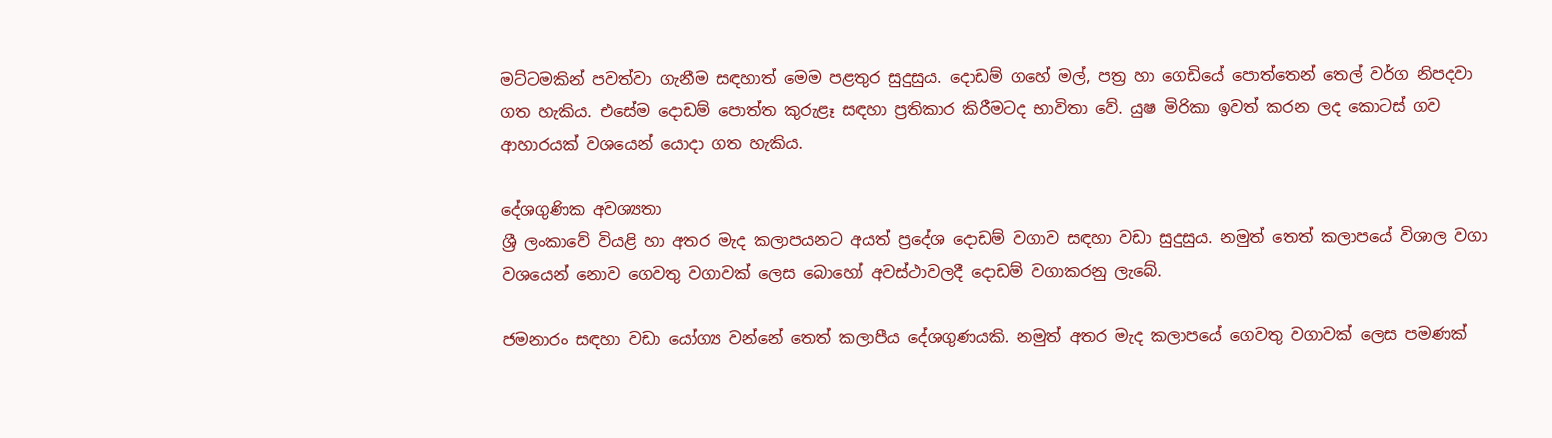මට්ටමකින් පවත්වා ගැනීම සඳහාත් මෙම පළතුර සුදුසුය. දොඩම් ගහේ මල්, පත්‍ර හා ගෙඩියේ පොත්තෙන් තෙල් වර්ග නිපදවා ගත හැකිය. එසේම දොඩම් පොත්ත කුරුළෑ සඳහා ප්‍රතිකාර කිරීමටද භාවිතා වේ. යුෂ මිරිකා ඉවත් කරන ලද කොටස් ගව ආහාරයක් වශයෙන් යොදා ගත හැකිය.

දේශගුණික අවශ්‍යතා
ශ්‍රී ලංකාවේ වියළි හා අතර මැද කලාපයනට අයත් ප්‍රදේශ දොඩම් වගාව සඳහා වඩා සුදුසුය. නමුත් තෙත් කලාපයේ විශාල වගා වශයෙන් නොව ගෙවතු වගාවක් ලෙස බොහෝ අවස්ථාවලදී දොඩම් වගාකරනු ලැබේ.

ජමනාරං සඳහ‍ා වඩා යෝග්‍ය වන්නේ තෙත් කලාපීය දේශගුණයකි. නමුත් අතර මැද කලාපයේ ගෙවතු වගාවක් ලෙස පමණක්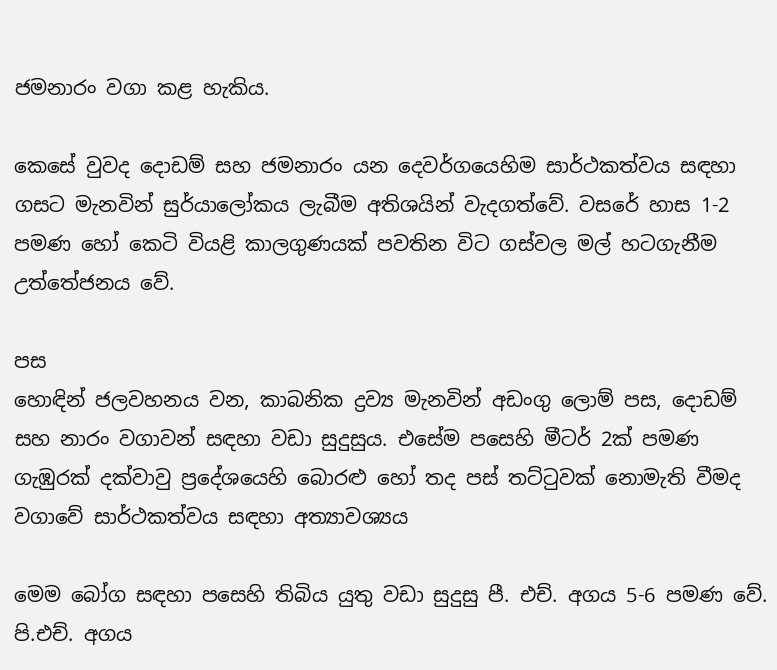ජමනාරං වගා කළ හැකිය.

කෙසේ වුවද දොඩම් සහ ජමනාරං යන දෙවර්ගයෙහිම සාර්ථකත්වය සඳහා ගසට මැනවින් සුර්යාලෝකය ලැබීම අතිශයින් වැදගත්වේ. වසරේ හාස 1-2 පමණ හෝ කෙටි වියළි කාලගුණයක් පවතින විට ගස්වල මල් හටගැනීම උත්තේජනය වේ.

පස
හොඳින් ජලවහනය වන, කාබනික ද්‍රව්‍ය මැනවින් අඩංගු ලොම් පස, දොඩම් සහ නාරං වගාවන් සඳහා වඩා සුදුසුය. එසේම පසෙහි මීටර් 2ක් පමණ ගැඹුරක් දක්වාවු ප්‍රදේශයෙහි බොරළු හෝ තද පස් තට්ටුවක් නොමැති වීමද වගාවේ සාර්ථකත්වය සඳහා අත්‍යාවශ්‍යය

මෙම බෝග සඳහා පසෙහි තිබිය යුතු වඩා සුදුසු පී. එච්. අගය 5-6 පමණ වේ. පි.එච්. අගය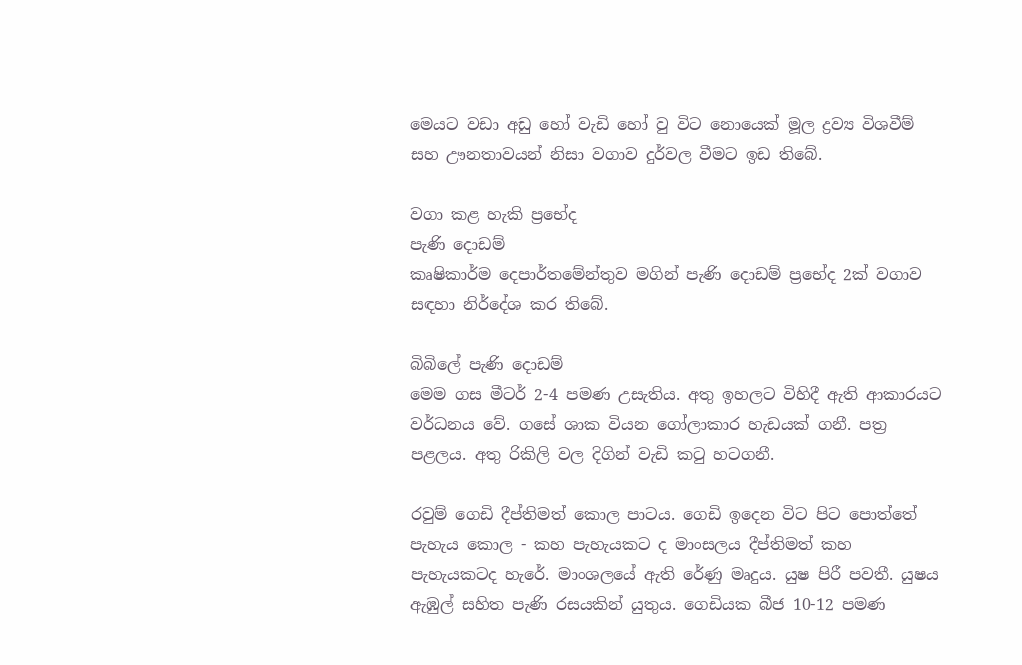මෙයට වඩා අඩු හෝ වැඩි හෝ වු විට නොයෙක් මූල ද්‍රව්‍ය විශවීම් සහ ඌනතාවයන් නිසා වගාව දුර්වල වීමට ඉඩ තිබේ.

වගා කළ හැකි ප්‍රභේද
පැණි දොඩම්
කෘෂිකාර්ම දෙපාර්තමේන්තුව මගින් පැණි දොඩම් ප්‍රභේද 2ක් වගාව සඳහා නිර්දේශ කර තිබේ.

බිබිලේ පැණි දොඩම්
මෙම ගස මීටර් 2-4 පමණ උසැතිය. අතු ඉහලට විහිදී ඇති ආකාරයට වර්ධනය වේ. ගසේ ශාක වියන ගෝලාකාර හැඩයක් ගනී. පත්‍ර පළලය. අතු රිකිලි වල දිගින් වැඩි කටු හටගනී.

රවුම් ගෙඩි දීප්තිමත් කොල පාටය. ගෙඩි ඉදෙන විට පිට‍ පොත්තේ පැහැය ‍කොල - කහ පැහැයකට ද මාංසලය දීප්තිමත් කහ පැහැයකටද හැරේ. මාංශලයේ ඇති රේණු මෘදුය. යුෂ පිරී පවතී. යුෂය ඇඹුල් සහිත පැණි රසයකින් යුතුය. ගෙඩියක බීජ 10-12 පමණ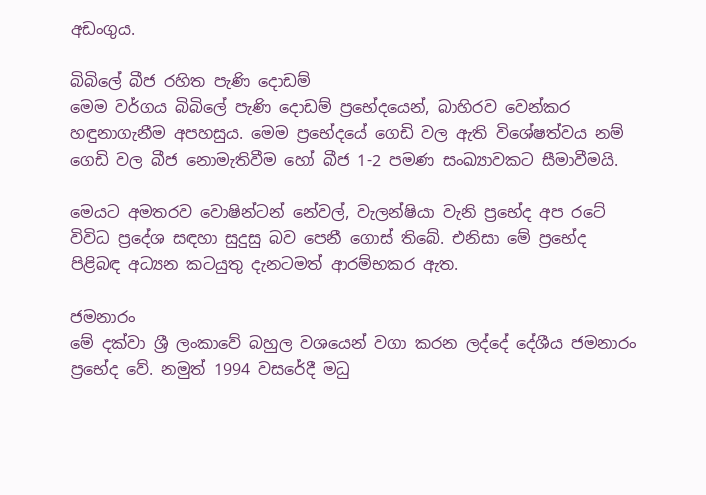අඩංගුය.

බිබිලේ බීජ රහිත පැණි දොඩම්
මෙම වර්ගය බිබිලේ පැණි දොඩම් ප්‍රභේදයෙන්, බාහිරව වෙන්කර හඳුනාගැනීම අපහසුය. මෙම ප්‍රභේදයේ ගෙඩි වල ඇති විශේෂත්වය නම් ගෙඩි වල බීජ නොමැතිවීම හෝ බීජ 1-2 පමණ සංඛ්‍යාවකට සීමාවීමයි.

මෙයට අමතරව වොෂින්ටන් නේවල්, වැලන්ෂියා වැනි ප්‍රභේද අප රටේ විවිධ ප්‍රදේශ සඳහා සුදුසු බව පෙනී ගොස් තිබේ. එනිසා මේ ප්‍රභේද පිළිබඳ අධ්‍යන කටයුතු දැනටමත් ආරම්භකර ඇත.

ජමනාරං
මේ දක්වා ශ්‍රී ලංකාවේ බහුල වශයෙන් වගා කරන ලද්දේ දේශීය ජමනාරං ප්‍රභේද වේ. නමුත් 1994 වසරේදී මධු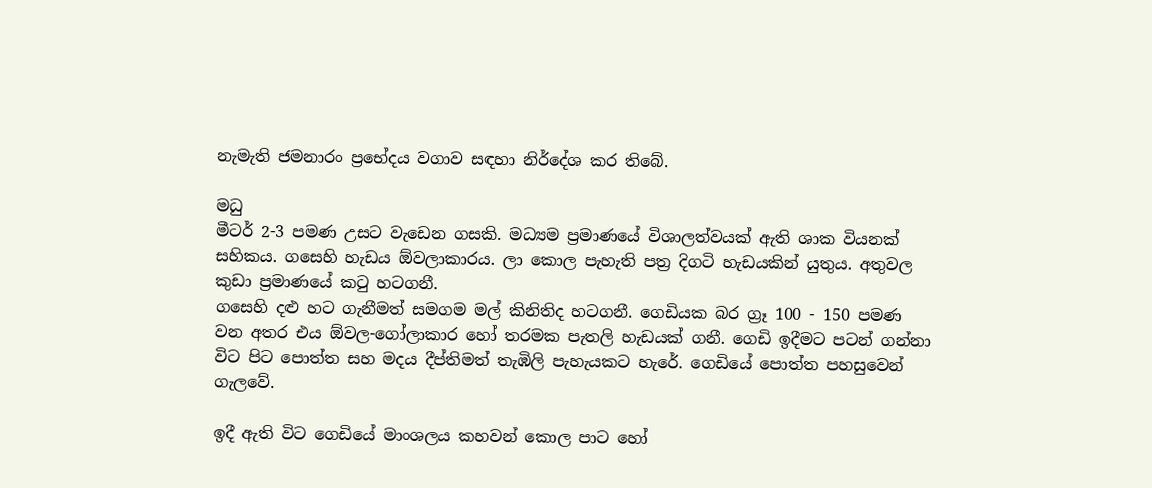නැමැති ජමනාරං ප්‍රභේදය වගාව සඳහා නිර්දේශ කර තිබේ.

මධු
මීටර් 2-3 පමණ උසට වැඩෙන ගසකි. මධ්‍යම ප්‍රමාණයේ විශාලත්වයක් ඇති ශාක වියනක් සහිකය. ගසෙහි හැඩය ඕවලාකාරය. ලා කොල පැහැති පත්‍ර දිගටි හැඩයකින් යුතුය. අතුවල කුඩා ප්‍රමාණයේ කටු හටගනී.
ගසෙහි දළු හට ගැනීමත් සමගම මල් කිනිතිද හටගනී. ගෙඩියක බර ග්‍රෑ 100 - 150 පමණ වන අතර එය ඕවල-ගෝලාකාර හෝ තරමක පැතලි හැඩයක් ගනී. ගෙඩි ඉදීමට පටන් ගන්නා විට පිට පොත්ත සහ මදය දීප්තිමත් තැඹිලි පැහැයකට හැරේ. ගෙඩියේ පොත්ත පහසුවෙන් ගැලවේ.

ඉදී ඇති විට ගෙඩියේ මාංශලය ‍කහවන් කොල පාට හෝ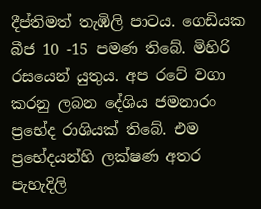දීප්තිමත් තැඹිලි පාටය. ගෙඩියක බීජ 10 -15 පමණ තිබේ. මිහිරි රසයෙන් යුතුය. අප රටේ වගා කරනු ලබන දේශිය ජමනාරං ප්‍රභේද රාශියක් තිබේ. එම ප්‍රභේදයන්හි ලක්ෂණ අතර පැහැදිලි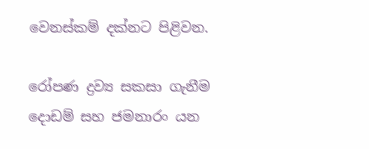වෙනස්කම් දක්නට පිළිවන.

රෝපණ ද්‍රව්‍ය සකසා ගැනීම
දොඩම් සහ ජමනාරං යන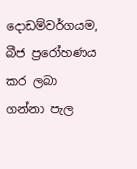දොඩම්වර්ගයම, බීජ ප්‍රරෝහණය කර ලබා ගන්නා පැල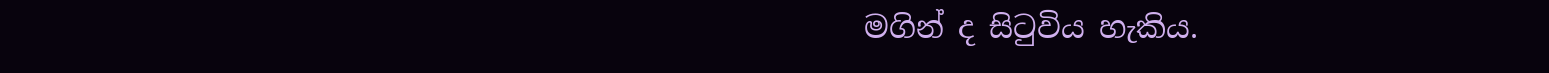මගින් ද සිටුවිය හැකිය.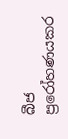බීජ ප්‍රරෝහණයකර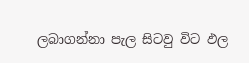ලබාගන්නා පැල සිටවු විට ඵල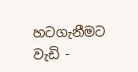හටගැනීමට වැඩි -